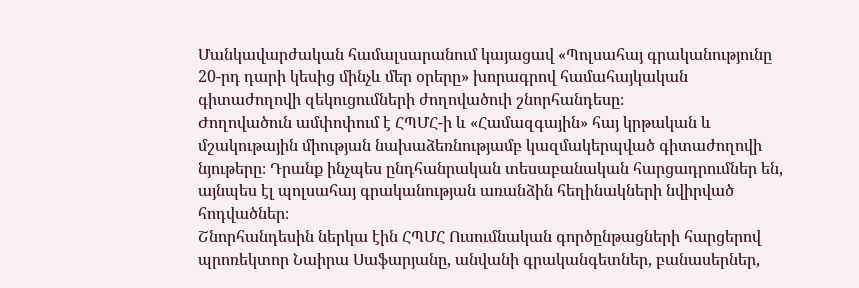Մանկավարժական համալսարանում կայացավ «Պոլսահայ գրականությունը 20-րդ դարի կեսից մինչև մեր օրերը» խորագրով համահայկական գիտաժողովի զեկուցումների ժողովածուի շնորհանդեսը։
Ժողովածուն ամփոփում է ՀՊՄՀ-ի և «Համազգային» հայ կրթական և մշակութային միության նախաձեռնությամբ կազմակերպված գիտաժողովի նյութերը։ Դրանք ինչպես ընդհանրական տեսաբանական հարցադրումներ են, այնպես էլ պոլսահայ գրականության առանձին հեղինակների նվիրված հոդվածներ։
Շնորհանդեսին ներկա էին ՀՊՄՀ Ուսումնական գործընթացների հարցերով պրոռեկտոր Նաիրա Սաֆարյանը, անվանի գրականգետներ, բանասերներ,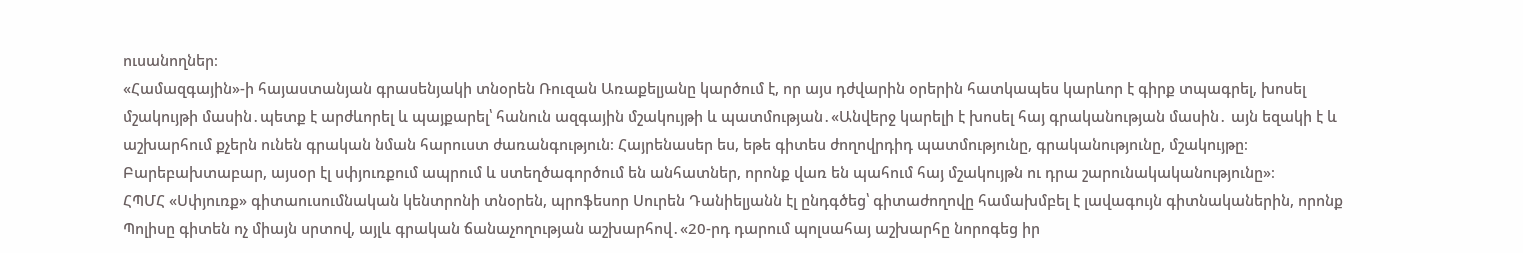ուսանողներ։
«Համազգային»-ի հայաստանյան գրասենյակի տնօրեն Ռուզան Առաքելյանը կարծում է, որ այս դժվարին օրերին հատկապես կարևոր է գիրք տպագրել, խոսել մշակույթի մասին․պետք է արժևորել և պայքարել՝ հանուն ազգային մշակույթի և պատմության․«Անվերջ կարելի է խոսել հայ գրականության մասին․ այն եզակի է և աշխարհում քչերն ունեն գրական նման հարուստ ժառանգություն։ Հայրենասեր ես, եթե գիտես ժողովրդիդ պատմությունը, գրականությունը, մշակույթը։ Բարեբախտաբար, այսօր էլ սփյուռքում ապրում և ստեղծագործում են անհատներ, որոնք վառ են պահում հայ մշակույթն ու դրա շարունակականությունը»։
ՀՊՄՀ «Սփյուռք» գիտաուսումնական կենտրոնի տնօրեն, պրոֆեսոր Սուրեն Դանիելյանն էլ ընդգծեց՝ գիտաժողովը համախմբել է լավագույն գիտնականերին, որոնք Պոլիսը գիտեն ոչ միայն սրտով, այլև գրական ճանաչողության աշխարհով․«20-րդ դարում պոլսահայ աշխարհը նորոգեց իր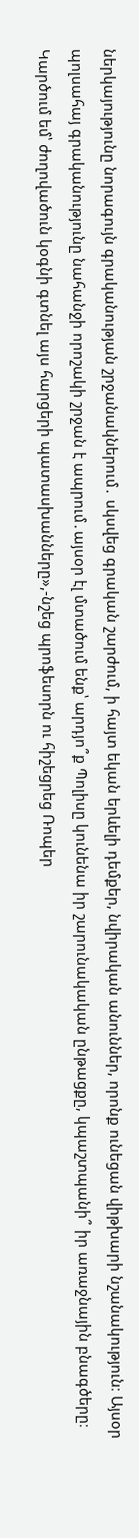ներկայությունը նորագույն գրականության շրջանակներում․ սկսվեց գրական շարժում, ի հայտ եկան երևելի դեմքեր, նվիրական անուններ, որոնք ունեցան վիթխարի նշանակություն։ Այսօր պոլսահայ գրականությունը նահանջի որոշակի շրջան է ապրում․այսօր էլ մտածում ենք՝ արդյո՞ք Պոլիսը կունենա իր շարունակական ընթացքը, կպաշտպանի՞ իր առաջնային բնագծերը։ Կարծում եմ՝ ժողովածուն կօգնի գտնել այս հարցերի պատասխանները»,-նշեց պրոֆեսորն ու հիշեցրեց Ռոպեր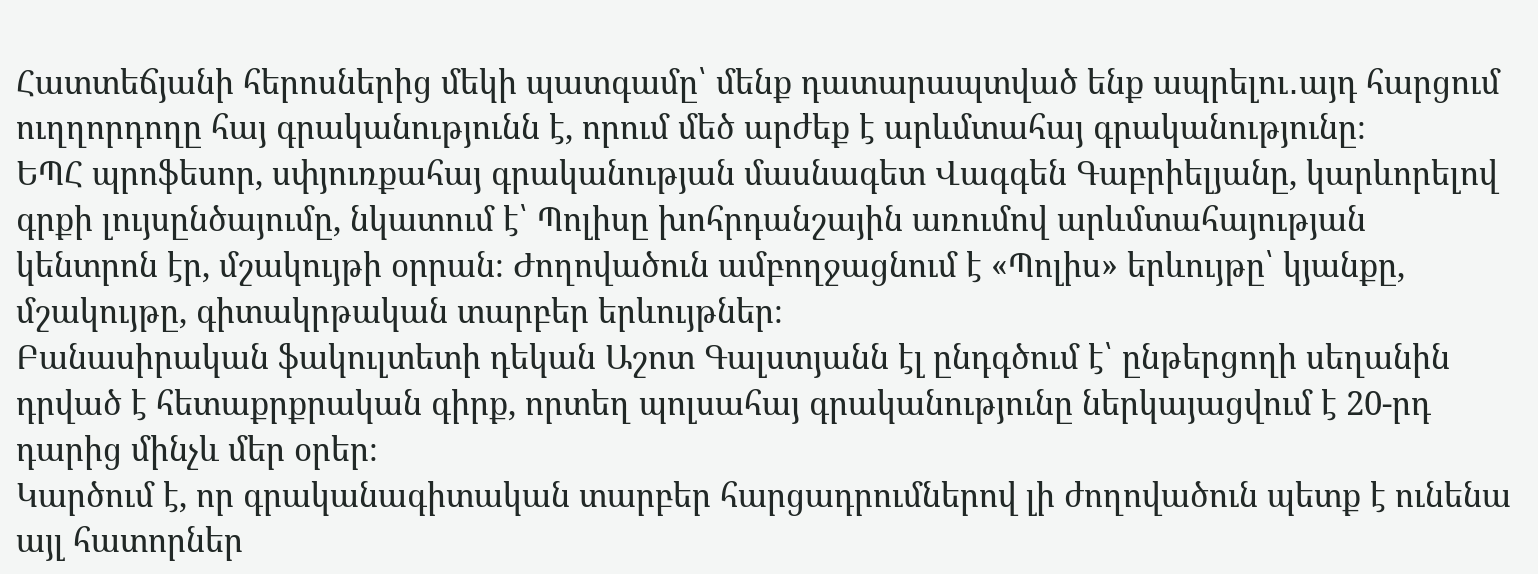Հատտեճյանի հերոսներից մեկի պատգամը՝ մենք դատարապտված ենք ապրելու․այդ հարցում ուղղորդողը հայ գրականությունն է, որում մեծ արժեք է արևմտահայ գրականությունը։
ԵՊՀ պրոֆեսոր, սփյուռքահայ գրականության մասնագետ Վագգեն Գաբրիելյանը, կարևորելով գրքի լույսընծայումը, նկատում է՝ Պոլիսը խոհրդանշային առումով արևմտահայության կենտրոն էր, մշակույթի օրրան։ Ժողովածուն ամբողջացնում է «Պոլիս» երևույթը՝ կյանքը, մշակույթը, գիտակրթական տարբեր երևույթներ։
Բանասիրական ֆակուլտետի դեկան Աշոտ Գալստյանն էլ ընդգծում է՝ ընթերցողի սեղանին դրված է հետաքրքրական գիրք, որտեղ պոլսահայ գրականությունը ներկայացվում է 20-րդ դարից մինչև մեր օրեր։
Կարծում է, որ գրականագիտական տարբեր հարցադրումներով լի ժողովածուն պետք է ունենա այլ հատորներ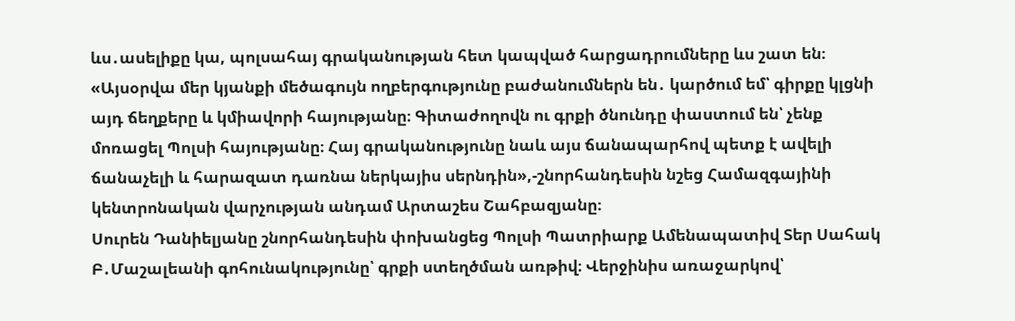ևս․ասելիքը կա, պոլսահայ գրականության հետ կապված հարցադրումները ևս շատ են։
«Այսօրվա մեր կյանքի մեծագույն ողբերգությունը բաժանումներն են․ կարծում եմ՝ գիրքը կլցնի այդ ճեղքերը և կմիավորի հայությանը։ Գիտաժողովն ու գրքի ծնունդը փաստում են՝ չենք մոռացել Պոլսի հայությանը։ Հայ գրականությունը նաև այս ճանապարհով պետք է ավելի ճանաչելի և հարազատ դառնա ներկայիս սերնդին»,-շնորհանդեսին նշեց Համազգայինի կենտրոնական վարչության անդամ Արտաշես Շահբազյանը։
Սուրեն Դանիելյանը շնորհանդեսին փոխանցեց Պոլսի Պատրիարք Ամենապատիվ Տեր Սահակ Բ․Մաշալեանի գոհունակությունը՝ գրքի ստեղծման առթիվ։ Վերջինիս առաջարկով՝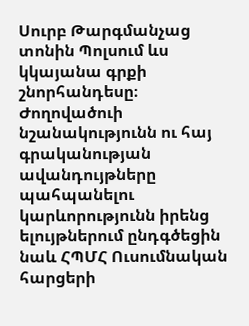Սուրբ Թարգմանչաց տոնին Պոլսում ևս կկայանա գրքի շնորհանդեսը։
Ժողովածուի նշանակությունն ու հայ գրականության ավանդույթները պահպանելու կարևորությունն իրենց ելույթներում ընդգծեցին նաև ՀՊՄՀ Ուսումնական հարցերի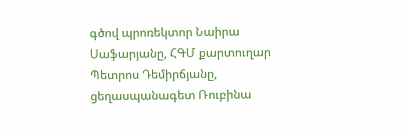գծով պրոռեկտոր Նաիրա Սաֆարյանը, ՀԳՄ քարտուղար Պետրոս Դեմիրճյանը, ցեղասպանագետ Ռուբինա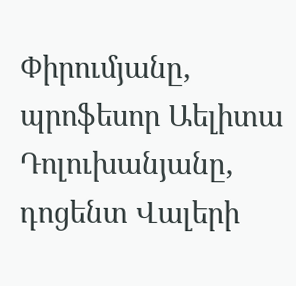Փիրումյանը, պրոֆեսոր Աելիտա Դոլուխանյանը, դոցենտ Վալերի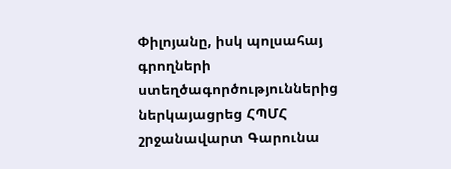Փիլոյանը, իսկ պոլսահայ գրողների ստեղծագործություններից ներկայացրեց ՀՊՄՀ շրջանավարտ Գարունա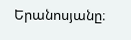Երանոսյանը։